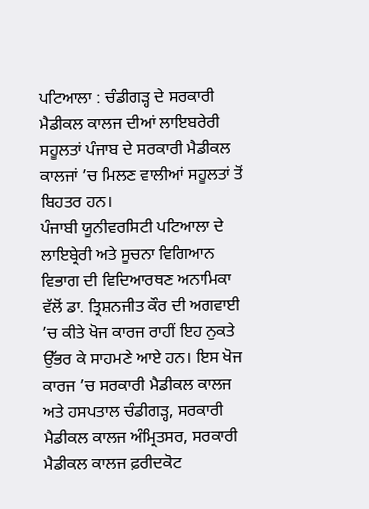ਪਟਿਆਲਾ : ਚੰਡੀਗੜ੍ਹ ਦੇ ਸਰਕਾਰੀ ਮੈਡੀਕਲ ਕਾਲਜ ਦੀਆਂ ਲਾਇਬਰੇਰੀ ਸਹੂਲਤਾਂ ਪੰਜਾਬ ਦੇ ਸਰਕਾਰੀ ਮੈਡੀਕਲ ਕਾਲਜਾਂ ’ਚ ਮਿਲਣ ਵਾਲੀਆਂ ਸਹੂਲਤਾਂ ਤੋਂ ਬਿਹਤਰ ਹਨ।
ਪੰਜਾਬੀ ਯੂਨੀਵਰਸਿਟੀ ਪਟਿਆਲਾ ਦੇ ਲਾਇਬ੍ਰੇਰੀ ਅਤੇ ਸੂਚਨਾ ਵਿਗਿਆਨ ਵਿਭਾਗ ਦੀ ਵਿਦਿਆਰਥਣ ਅਨਾਮਿਕਾ ਵੱਲੋਂ ਡਾ. ਤ੍ਰਿਸ਼ਨਜੀਤ ਕੌਰ ਦੀ ਅਗਵਾਈ ’ਚ ਕੀਤੇ ਖੋਜ ਕਾਰਜ ਰਾਹੀਂ ਇਹ ਨੁਕਤੇ ਉੱਭਰ ਕੇ ਸਾਹਮਣੇ ਆਏ ਹਨ। ਇਸ ਖੋਜ ਕਾਰਜ ’ਚ ਸਰਕਾਰੀ ਮੈਡੀਕਲ ਕਾਲਜ ਅਤੇ ਹਸਪਤਾਲ ਚੰਡੀਗੜ੍ਹ, ਸਰਕਾਰੀ ਮੈਡੀਕਲ ਕਾਲਜ ਅੰਮ੍ਰਿਤਸਰ, ਸਰਕਾਰੀ ਮੈਡੀਕਲ ਕਾਲਜ ਫ਼ਰੀਦਕੋਟ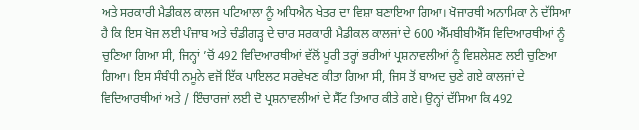ਅਤੇ ਸਰਕਾਰੀ ਮੈਡੀਕਲ ਕਾਲਜ ਪਟਿਆਲਾ ਨੂੰ ਅਧਿਐਨ ਖੇਤਰ ਦਾ ਵਿਸ਼ਾ ਬਣਾਇਆ ਗਿਆ। ਖੋਜਾਰਥੀ ਅਨਾਮਿਕਾ ਨੇ ਦੱਸਿਆ ਹੈ ਕਿ ਇਸ ਖੋਜ ਲਈ ਪੰਜਾਬ ਅਤੇ ਚੰਡੀਗੜ੍ਹ ਦੇ ਚਾਰ ਸਰਕਾਰੀ ਮੈਡੀਕਲ ਕਾਲਜਾਂ ਦੇ 600 ਐੱਮਬੀਬੀਐੱਸ ਵਿਦਿਆਰਥੀਆਂ ਨੂੰ ਚੁਣਿਆ ਗਿਆ ਸੀ, ਜਿਨ੍ਹਾਂ ’ਚੋਂ 492 ਵਿਦਿਆਰਥੀਆਂ ਵੱਲੋਂ ਪੂਰੀ ਤਰ੍ਹਾਂ ਭਰੀਆਂ ਪ੍ਰਸ਼ਨਾਵਲੀਆਂ ਨੂੰ ਵਿਸ਼ਲੇਸ਼ਣ ਲਈ ਚੁਣਿਆ ਗਿਆ। ਇਸ ਸੰਬੰਧੀ ਨਮੂਨੇ ਵਜੋਂ ਇੱਕ ਪਾਇਲਟ ਸਰਵੇਖਣ ਕੀਤਾ ਗਿਆ ਸੀ, ਜਿਸ ਤੋਂ ਬਾਅਦ ਚੁਣੇ ਗਏ ਕਾਲਜਾਂ ਦੇ ਵਿਦਿਆਰਥੀਆਂ ਅਤੇ / ਇੰਚਾਰਜਾਂ ਲਈ ਦੋ ਪ੍ਰਸ਼ਨਾਵਲੀਆਂ ਦੇ ਸੈੱਟ ਤਿਆਰ ਕੀਤੇ ਗਏ। ਉਨ੍ਹਾਂ ਦੱਸਿਆ ਕਿ 492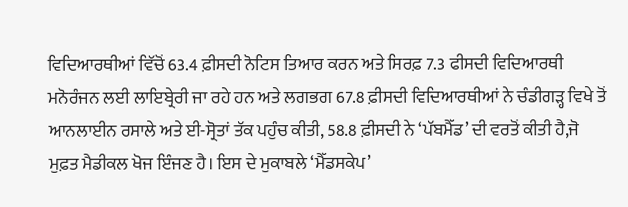ਵਿਦਿਆਰਥੀਆਂ ਵਿੱਚੋਂ 63.4 ਫ਼ੀਸਦੀ ਨੋਟਿਸ ਤਿਆਰ ਕਰਨ ਅਤੇ ਸਿਰਫ਼ 7.3 ਫੀਸਦੀ ਵਿਦਿਆਰਥੀ ਮਨੋਰੰਜਨ ਲਈ ਲਾਇਬ੍ਰੇਰੀ ਜਾ ਰਹੇ ਹਨ ਅਤੇ ਲਗਭਗ 67.8 ਫ਼ੀਸਦੀ ਵਿਦਿਆਰਥੀਆਂ ਨੇ ਚੰਡੀਗੜ੍ਹ ਵਿਖੇ ਤੋਂ ਆਨਲਾਈਨ ਰਸਾਲੇ ਅਤੇ ਈ-ਸ੍ਰੋਤਾਂ ਤੱਕ ਪਹੁੰਚ ਕੀਤੀ, 58.8 ਫ਼ੀਸਦੀ ਨੇ ‘ਪੱਬਮੈੱਡ’ ਦੀ ਵਰਤੋਂ ਕੀਤੀ ਹੈ,ਜੋ ਮੁਫ਼ਤ ਮੈਡੀਕਲ ਖੋਜ ਇੰਜਣ ਹੈ। ਇਸ ਦੇ ਮੁਕਾਬਲੇ ‘ਮੈੱਡਸਕੇਪ’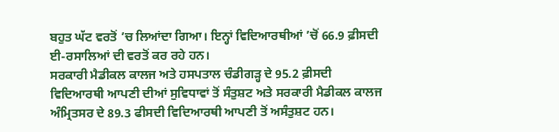ਬਹੁਤ ਘੱਟ ਵਰਤੋਂ ’ਚ ਲਿਆਂਦਾ ਗਿਆ। ਇਨ੍ਹਾਂ ਵਿਦਿਆਰਥੀਆਂ ’ਚੋਂ 66.9 ਫ਼ੀਸਦੀ ਈ-ਰਸਾਲਿਆਂ ਦੀ ਵਰਤੋਂ ਕਰ ਰਹੇ ਹਨ।
ਸਰਕਾਰੀ ਮੈਡੀਕਲ ਕਾਲਜ ਅਤੇ ਹਸਪਤਾਲ ਚੰਡੀਗੜ੍ਹ ਦੇ 95.2 ਫ਼ੀਸਦੀ ਵਿਦਿਆਰਥੀ ਆਪਣੀ ਦੀਆਂ ਸੁਵਿਧਾਵਾਂ ਤੋਂ ਸੰਤੁਸ਼ਟ ਅਤੇ ਸਰਕਾਰੀ ਮੈਡੀਕਲ ਕਾਲਜ ਅੰਮ੍ਰਿਤਸਰ ਦੇ 89.3 ਫੀਸਦੀ ਵਿਦਿਆਰਥੀ ਆਪਣੀ ਤੋਂ ਅਸੰਤੁਸ਼ਟ ਹਨ।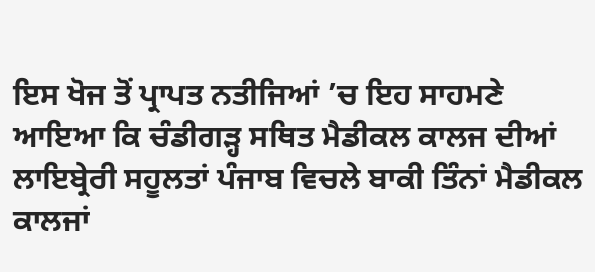ਇਸ ਖੋਜ ਤੋਂ ਪ੍ਰਾਪਤ ਨਤੀਜਿਆਂ ’ਚ ਇਹ ਸਾਹਮਣੇ ਆਇਆ ਕਿ ਚੰਡੀਗੜ੍ਹ ਸਥਿਤ ਮੈਡੀਕਲ ਕਾਲਜ ਦੀਆਂ ਲਾਇਬ੍ਰੇਰੀ ਸਹੂਲਤਾਂ ਪੰਜਾਬ ਵਿਚਲੇ ਬਾਕੀ ਤਿੰਨਾਂ ਮੈਡੀਕਲ ਕਾਲਜਾਂ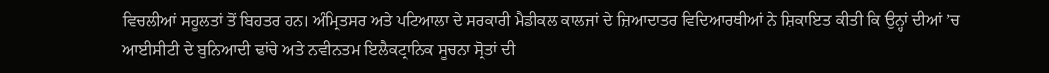ਵਿਚਲੀਆਂ ਸਹੂਲਤਾਂ ਤੋਂ ਬਿਹਤਰ ਹਨ। ਅੰਮ੍ਰਿਤਸਰ ਅਤੇ ਪਟਿਆਲਾ ਦੇ ਸਰਕਾਰੀ ਮੈਡੀਕਲ ਕਾਲਜਾਂ ਦੇ ਜ਼ਿਆਦਾਤਰ ਵਿਦਿਆਰਥੀਆਂ ਨੇ ਸ਼ਿਕਾਇਤ ਕੀਤੀ ਕਿ ਉਨ੍ਹਾਂ ਦੀਆਂ ’ਚ ਆਈਸੀਟੀ ਦੇ ਬੁਨਿਆਦੀ ਢਾਂਚੇ ਅਤੇ ਨਵੀਨਤਮ ਇਲੈਕਟ੍ਰਾਨਿਕ ਸੂਚਨਾ ਸ੍ਰੋਤਾਂ ਦੀ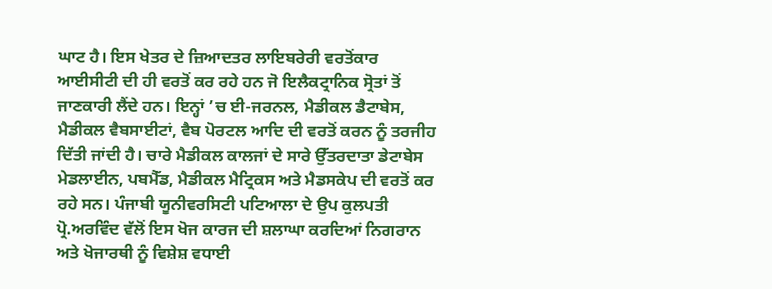ਘਾਟ ਹੈ। ਇਸ ਖੇਤਰ ਦੇ ਜ਼ਿਆਦਤਰ ਲਾਇਬਰੇਰੀ ਵਰਤੋਂਕਾਰ ਆਈਸੀਟੀ ਦੀ ਹੀ ਵਰਤੋਂ ਕਰ ਰਹੇ ਹਨ ਜੋ ਇਲੈਕਟ੍ਰਾਨਿਕ ਸ੍ਰੋਤਾਂ ਤੋਂ ਜਾਣਕਾਰੀ ਲੈਂਦੇ ਹਨ। ਇਨ੍ਹਾਂ ’ਚ ਈ-ਜਰਨਲ, ਮੈਡੀਕਲ ਡੈਟਾਬੇਸ, ਮੈਡੀਕਲ ਵੈਬਸਾਈਟਾਂ, ਵੈਬ ਪੋਰਟਲ ਆਦਿ ਦੀ ਵਰਤੋਂ ਕਰਨ ਨੂੰ ਤਰਜੀਹ ਦਿੱਤੀ ਜਾਂਦੀ ਹੈ। ਚਾਰੇ ਮੈਡੀਕਲ ਕਾਲਜਾਂ ਦੇ ਸਾਰੇ ਉੱਤਰਦਾਤਾ ਡੇਟਾਬੇਸ ਮੇਡਲਾਈਨ, ਪਬਮੈੱਡ, ਮੈਡੀਕਲ ਮੈਟ੍ਰਿਕਸ ਅਤੇ ਮੈਡਸਕੇਪ ਦੀ ਵਰਤੋਂ ਕਰ ਰਹੇ ਸਨ। ਪੰਜਾਬੀ ਯੂਨੀਵਰਸਿਟੀ ਪਟਿਆਲਾ ਦੇ ਉਪ ਕੁਲਪਤੀ ਪ੍ਰੋ.ਅਰਵਿੰਦ ਵੱਲੋਂ ਇਸ ਖੋਜ ਕਾਰਜ ਦੀ ਸ਼ਲਾਘਾ ਕਰਦਿਆਂ ਨਿਗਰਾਨ ਅਤੇ ਖੋਜਾਰਥੀ ਨੂੰ ਵਿਸ਼ੇਸ਼ ਵਧਾਈ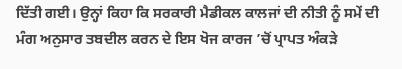ਦਿੱਤੀ ਗਈ। ਉਨ੍ਹਾਂ ਕਿਹਾ ਕਿ ਸਰਕਾਰੀ ਮੈਡੀਕਲ ਕਾਲਜਾਂ ਦੀ ਨੀਤੀ ਨੂੰ ਸਮੇਂ ਦੀ ਮੰਗ ਅਨੁਸਾਰ ਤਬਦੀਲ ਕਰਨ ਦੇ ਇਸ ਖੋਜ ਕਾਰਜ ’ਚੋਂ ਪ੍ਰਾਪਤ ਅੰਕੜੇ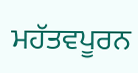ਮਹੱਤਵਪੂਰਨ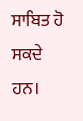ਸਾਬਿਤ ਹੋ ਸਕਦੇ ਹਨ।